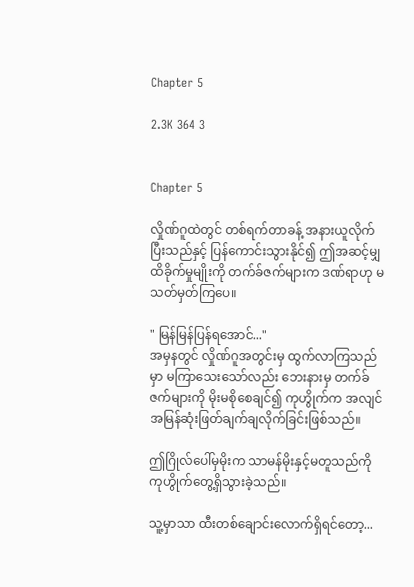Chapter 5

2.3K 364 3


Chapter 5

လှိုဏ်ဂူထဲတွင် တစ်ရက်တာခန့် အနားယူလိုက်ပြီးသည်နှင့် ပြန်ကောင်းသွားနိုင်၍ ဤအဆင့်မျှ ထိခိုက်မှုမျိုးကို တက်ခ်ဇက်များက ဒဏ်ရာဟု မသတ်မှတ်ကြပေ။

" မြန်မြန်ပြန်ရအောင်..."
အမှနတွင် လှိုဏ်ဂူအတွင်းမှ ထွက်လာကြသည်မှာ မကြာသေးသော်လည်း ဘေးနားမှ တက်ခ်ဇက်များကို မိုးမစိုစေချင်၍ ကုဟွိုက်က အလျင်အမြန်ဆုံးဖြတ်ချက်ချလိုက်ခြင်းဖြစ်သည်။

ဤဂြိုလ်ပေါ်မှမိုးက သာမန်မိုးနှင့်မတူသည်ကို ကုဟွိုက်တွေ့ရှိသွားခဲ့သည်။

သူ့မှာသာ ထီးတစ်ချောင်းလောက်ရှိရင်တော့...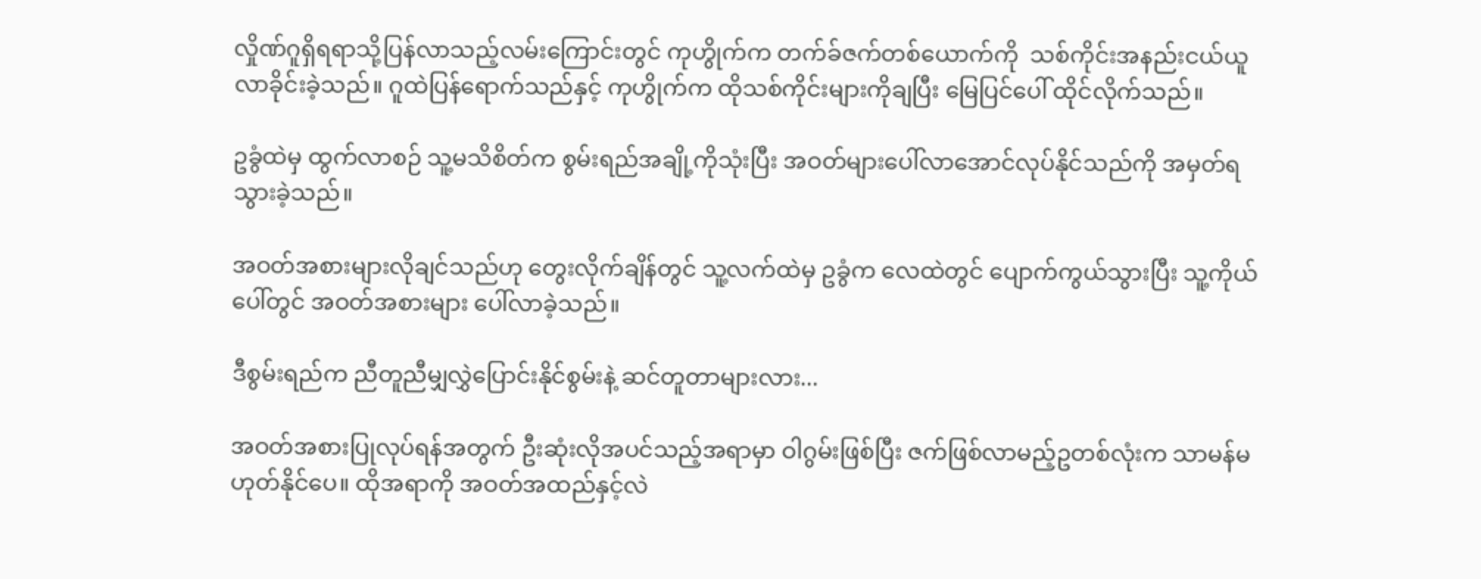လှိုဏ်ဂူရှိရရာသို့ပြန်လာသည့်လမ်းကြောင်းတွင် ကုဟွိုက်က တက်ခ်ဇက်တစ်ယောက်ကို  သစ်ကိုင်းအနည်းငယ်ယူလာခိုင်းခဲ့သည်။ ဂူထဲပြန်ရောက်သည်နှင့် ကုဟွိုက်က ထိုသစ်ကိုင်းများကိုချပြီး မြေပြင်ပေါ် ထိုင်လိုက်သည်။

ဥခွံထဲမှ ထွက်လာစဉ် သူ့မသိစိတ်က စွမ်းရည်အချို့ကိုသုံးပြီး အဝတ်များပေါ်လာအောင်လုပ်နိုင်သည်ကို အမှတ်ရသွားခဲ့သည်။

အဝတ်အစားများလိုချင်သည်ဟု တွေးလိုက်ချိန်တွင် သူ့လက်ထဲမှ ဥခွံက လေထဲတွင် ပျောက်ကွယ်သွားပြီး သူ့ကိုယ်ပေါ်တွင် အဝတ်အစားများ ပေါ်လာခဲ့သည်။

ဒီစွမ်းရည်က ညီတူညီမျှလွှဲပြောင်းနိုင်စွမ်းနဲ့ ဆင်တူတာများလား...

အဝတ်အစားပြုလုပ်ရန်အတွက် ဦးဆုံးလိုအပင်သည့်အရာမှာ ဝါဂွမ်းဖြစ်ပြီး ဇက်ဖြစ်လာမည့်ဥတစ်လုံးက သာမန်မဟုတ်နိုင်ပေ။ ထိုအရာကို အဝတ်အထည်နှင့်လဲ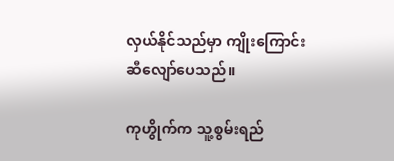လှယ်နိုင်သည်မှာ ကျိုးကြောင်းဆီလျော်ပေသည်။

ကုဟွိုက်က သူ့စွမ်းရည်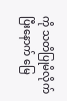ကို သတိပြုမိလိုက်ပြီးနောက် မြေ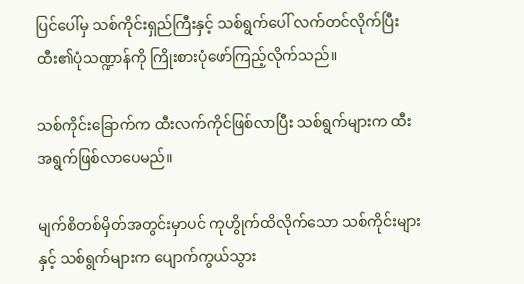ပြင်ပေါ်မှ သစ်ကိုင်းရှည်ကြီးနှင့် သစ်ရွက်ပေါ် လက်တင်လိုက်ပြီး ထီး၏ပုံသဏ္ဍာန်ကို ကြိုးစားပုံဖော်ကြည့်လိုက်သည်။

သစ်ကိုင်းခြောက်က ထီးလက်ကိုင်ဖြစ်လာပြီး သစ်ရွက်များက ထီးအရွက်ဖြစ်လာပေမည်။

မျက်စိတစ်မှိတ်အတွင်းမှာပင် ကုဟွိုက်ထိလိုက်သော သစ်ကိုင်းများနှင့် သစ်ရွက်များက ပျောက်ကွယ်သွား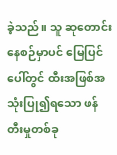ခဲ့သည်။ သူ ဆုတောင်းနေစဉ်မှာပင် မြေပြင်ပေါ်တွင် ထီးအဖြစ်အသုံးပြု၍ရသော ဖန်တီးမှုတစ်ခု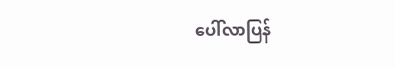ပေါ်လာပြန်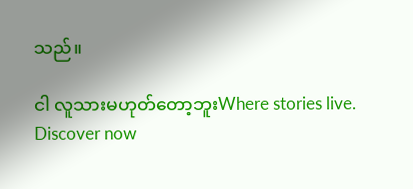သည်။

ငါ လူသားမဟုတ်တော့ဘူးWhere stories live. Discover now